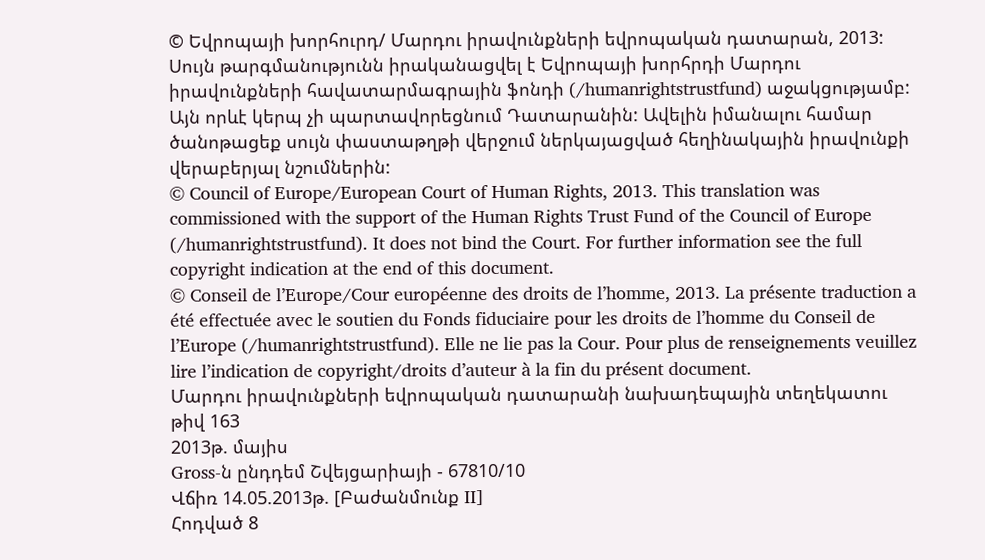© Եվրոպայի խորհուրդ/ Մարդու իրավունքների եվրոպական դատարան, 2013: Սույն թարգմանությունն իրականացվել է Եվրոպայի խորհրդի Մարդու իրավունքների հավատարմագրային ֆոնդի (/humanrightstrustfund) աջակցությամբ: Այն որևէ կերպ չի պարտավորեցնում Դատարանին: Ավելին իմանալու համար ծանոթացեք սույն փաստաթղթի վերջում ներկայացված հեղինակային իրավունքի վերաբերյալ նշումներին:
© Council of Europe/European Court of Human Rights, 2013. This translation was commissioned with the support of the Human Rights Trust Fund of the Council of Europe (/humanrightstrustfund). It does not bind the Court. For further information see the full copyright indication at the end of this document.
© Conseil de l’Europe/Cour européenne des droits de l’homme, 2013. La présente traduction a été effectuée avec le soutien du Fonds fiduciaire pour les droits de l’homme du Conseil de l’Europe (/humanrightstrustfund). Elle ne lie pas la Cour. Pour plus de renseignements veuillez lire l’indication de copyright/droits d’auteur à la fin du présent document.
Մարդու իրավունքների եվրոպական դատարանի նախադեպային տեղեկատու թիվ 163
2013թ. մայիս
Gross-ն ընդդեմ Շվեյցարիայի - 67810/10
Վճիռ 14.05.2013թ. [Բաժանմունք II]
Հոդված 8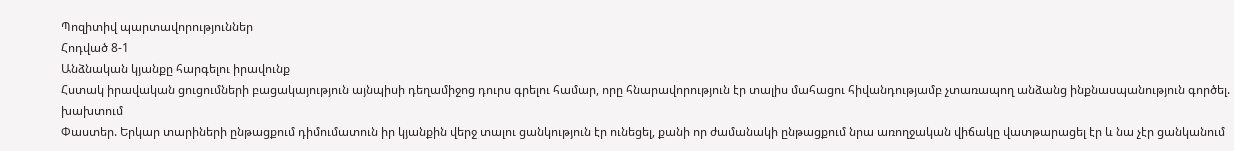Պոզիտիվ պարտավորություններ
Հոդված 8-1
Անձնական կյանքը հարգելու իրավունք
Հստակ իրավական ցուցումների բացակայություն այնպիսի դեղամիջոց դուրս գրելու համար, որը հնարավորություն էր տալիս մահացու հիվանդությամբ չտառապող անձանց ինքնասպանություն գործել. խախտում
Փաստեր. Երկար տարիների ընթացքում դիմումատուն իր կյանքին վերջ տալու ցանկություն էր ունեցել, քանի որ ժամանակի ընթացքում նրա առողջական վիճակը վատթարացել էր և նա չէր ցանկանում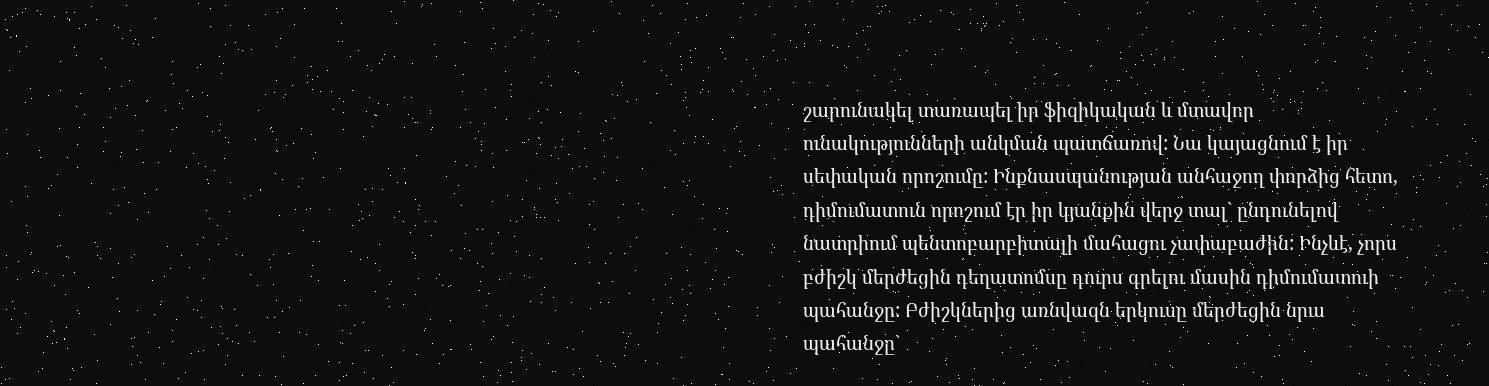շարունակել տառապել իր ֆիզիկական և մտավոր ունակությունների անկման պատճառով: Նա կայացնում է իր սեփական որոշումը: Ինքնասպանության անհաջող փորձից հետո, դիմումատուն որոշում էր իր կյանքին վերջ տալ` ընդունելով նատրիում պենտոբարբիտալի մահացու չափաբաժին: Ինչևէ, չորս բժիշկ մերժեցին դեղատոմսը դուրս գրելու մասին դիմումատուի պահանջը: Բժիշկներից առնվազն երկուսը մերժեցին նրա պահանջը`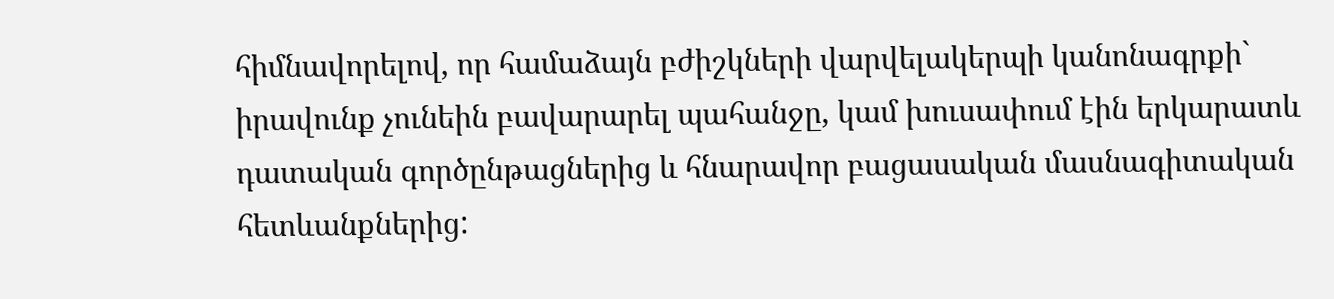հիմնավորելով, որ համաձայն բժիշկների վարվելակերպի կանոնագրքի` իրավունք չունեին բավարարել պահանջը, կամ խուսափում էին երկարատև դատական գործընթացներից և հնարավոր բացասական մասնագիտական հետևանքներից: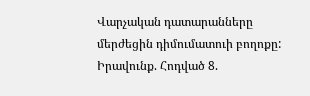Վարչական դատարանները մերժեցին դիմումատուի բողոքը:
Իրավունք. Հոդված 8.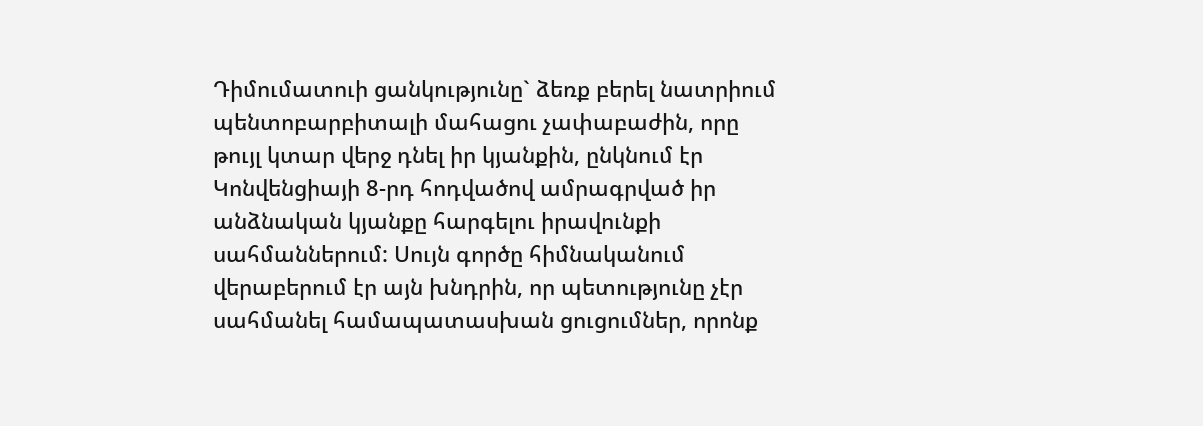Դիմումատուի ցանկությունը` ձեռք բերել նատրիում պենտոբարբիտալի մահացու չափաբաժին, որը թույլ կտար վերջ դնել իր կյանքին, ընկնում էր Կոնվենցիայի 8-րդ հոդվածով ամրագրված իր անձնական կյանքը հարգելու իրավունքի սահմաններում: Սույն գործը հիմնականում վերաբերում էր այն խնդրին, որ պետությունը չէր սահմանել համապատասխան ցուցումներ, որոնք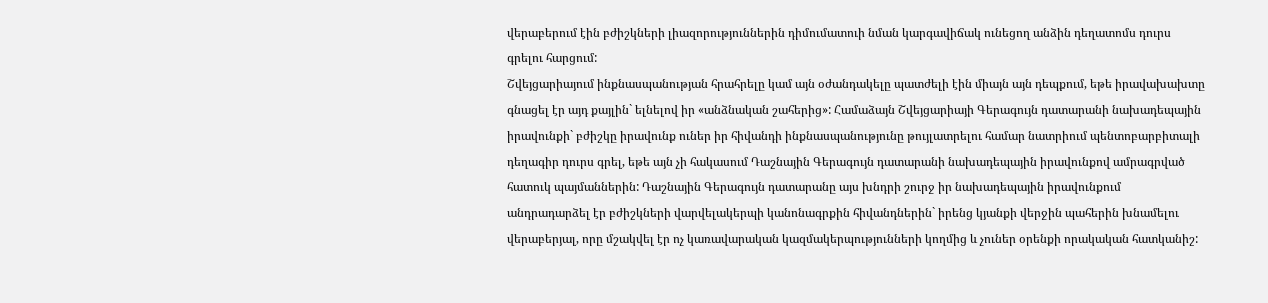վերաբերում էին բժիշկների լիազորություններին դիմումատուի նման կարգավիճակ ունեցող անձին դեղատոմս դուրս գրելու հարցում:
Շվեյցարիայում ինքնասպանության հրահրելը կամ այն օժանդակելը պատժելի էին միայն այն դեպքում, եթե իրավախախտը գնացել էր այդ քայլին` ելնելով իր «անձնական շահերից»: Համաձայն Շվեյցարիայի Գերագույն դատարանի նախադեպային իրավունքի` բժիշկը իրավունք ուներ իր հիվանդի ինքնասպանությունը թույլատրելու համար նատրիում պենտոբարբիտալի դեղագիր դուրս գրել, եթե այն չի հակասում Դաշնային Գերագույն դատարանի նախադեպային իրավունքով ամրագրված հատուկ պայմաններին: Դաշնային Գերագույն դատարանը այս խնդրի շուրջ իր նախադեպային իրավունքում անդրադարձել էր բժիշկների վարվելակերպի կանոնագրքին հիվանդներին` իրենց կյանքի վերջին պահերին խնամելու վերաբերյալ, որը մշակվել էր ոչ կառավարական կազմակերպությունների կողմից և չուներ օրենքի որակական հատկանիշ: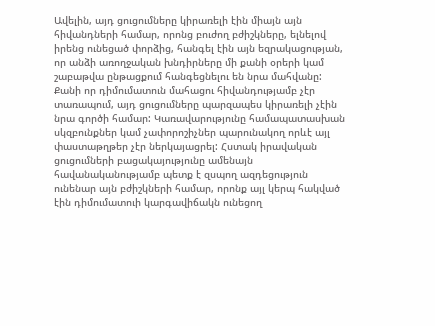Ավելին, այդ ցուցումները կիրառելի էին միայն այն հիվանդների համար, որոնց բուժող բժիշկները, ելնելով իրենց ունեցած փորձից, հանգել էին այն եզրակացության, որ անձի առողջական խնդիրները մի քանի օրերի կամ շաբաթվա ընթացքում հանգեցնելու են նրա մահվանը: Քանի որ դիմումատուն մահացու հիվանդությամբ չէր տառապում, այդ ցուցումները պարզապես կիրառելի չէին նրա գործի համար: Կառավարությունը համապատասխան սկզբունքներ կամ չափորոշիչներ պարունակող որևէ այլ փաստաթղթեր չէր ներկայացրել: Հստակ իրավական ցուցումների բացակայությունը ամենայն հավանականությամբ պետք է զսպող ազդեցություն ունենար այն բժիշկների համար, որոնք այլ կերպ հակված էին դիմումատուի կարգավիճակն ունեցող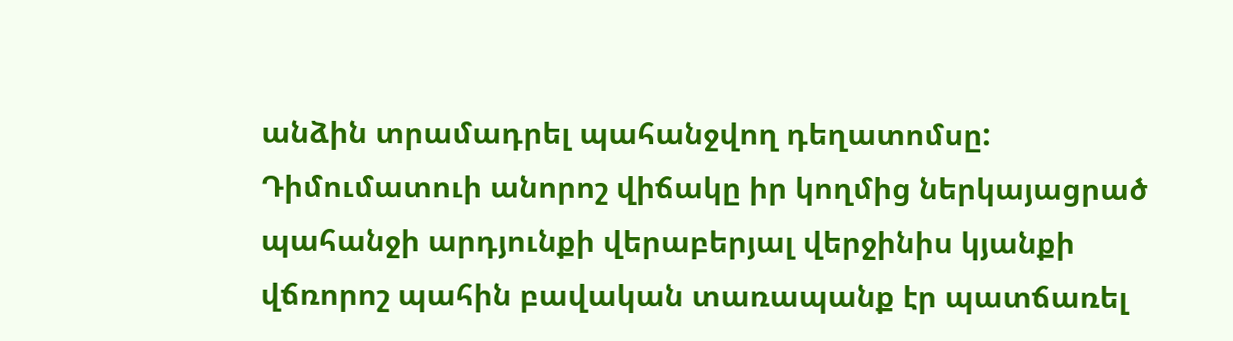անձին տրամադրել պահանջվող դեղատոմսը: Դիմումատուի անորոշ վիճակը իր կողմից ներկայացրած պահանջի արդյունքի վերաբերյալ վերջինիս կյանքի վճռորոշ պահին բավական տառապանք էր պատճառել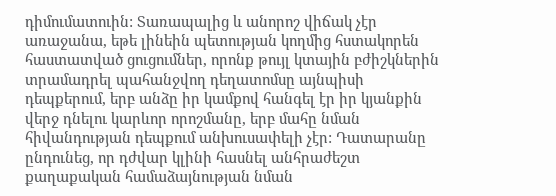դիմումատուին: Տառապալից և անորոշ վիճակ չէր առաջանա, եթե լինեին պետության կողմից հստակորեն հաստատված ցուցումներ, որոնք թույլ կտային բժիշկներին տրամադրել պահանջվող դեղատոմսը այնպիսի դեպքերում, երբ անձը իր կամքով հանգել էր իր կյանքին վերջ դնելու կարևոր որոշմանը, երբ մահը նման հիվանդության դեպքում անխուսափելի չէր: Դատարանը ընդունեց, որ դժվար կլինի հասնել անհրաժեշտ քաղաքական համաձայնության նման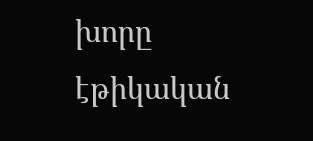խորը էթիկական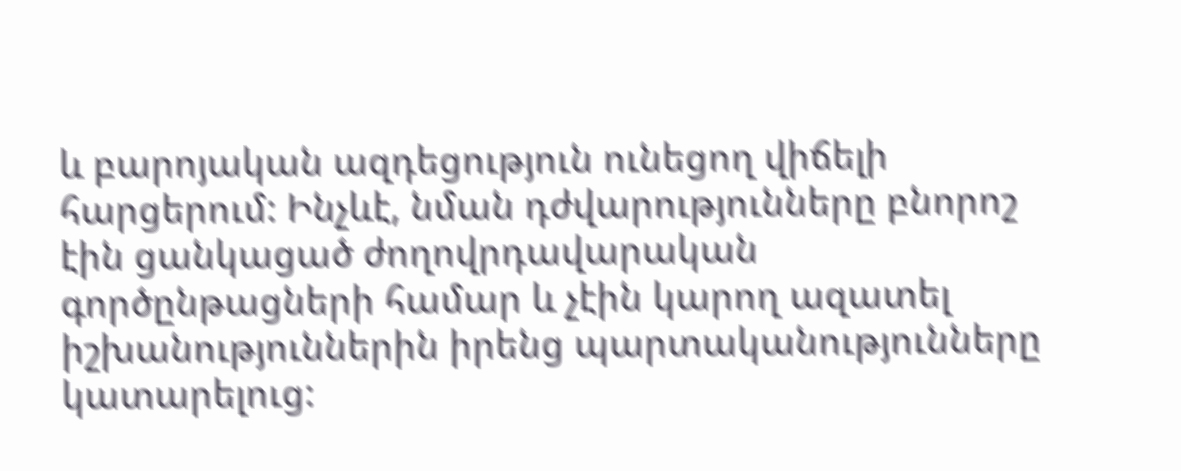և բարոյական ազդեցություն ունեցող վիճելի հարցերում: Ինչևէ, նման դժվարությունները բնորոշ էին ցանկացած ժողովրդավարական գործընթացների համար և չէին կարող ազատել իշխանություններին իրենց պարտականությունները կատարելուց: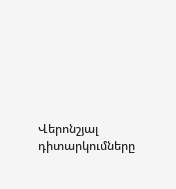Վերոնշյալ դիտարկումները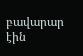բավարար էին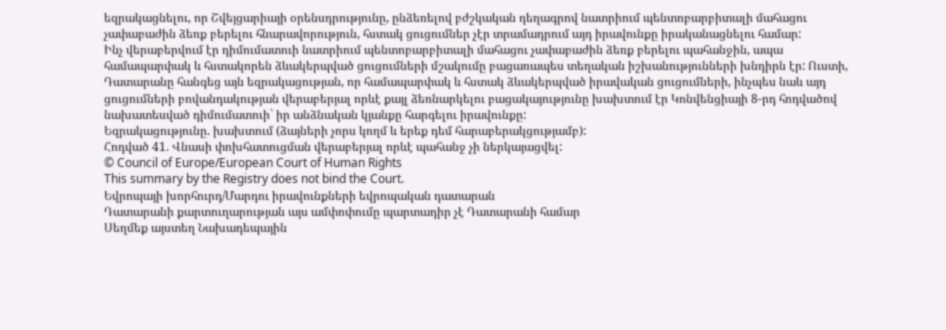եզրակացնելու, որ Շվեյցարիայի օրենսդրությունը, ընձեռելով բժշկական դեղագրով նատրիում պենտոբարբիտալի մահացու չափաբաժին ձեռք բերելու հնարավորություն, հստակ ցուցումներ չէր տրամադրում այդ իրավունքը իրականացնելու համար:
Ինչ վերաբերվում էր դիմումատուի նատրիում պենտոբարբիտալի մահացու չափաբաժին ձեռք բերելու պահանջին, ապա համապարփակ և հստակորեն ձևակերպված ցուցումների մշակումը բացառապես տեղական իշխանությունների խնդիրն էր: Ուստի, Դատարանը հանգեց այն եզրակացության, որ համապարփակ և հստակ ձևակերպված իրավական ցուցումների, ինչպես նաև այդ ցուցումների բովանդակության վերաբերյալ որևէ քայլ ձեռնարկելու բացակայությունը խախտում էր Կոնվենցիայի 8-րդ հոդվածով նախատեսված դիմումատուի` իր անձնական կյանքը հարգելու իրավունքը:
Եզրակացությունը. խախտում (ձայների չորս կողմ և երեք դեմ հարաբերակցությամբ):
Հոդված 41. Վնասի փոխհատուցման վերաբերյալ որևէ պահանջ չի ներկայացվել:
© Council of Europe/European Court of Human Rights
This summary by the Registry does not bind the Court.
Եվրոպայի խորհուրդ/Մարդու իրավունքների եվրոպական դատարան
Դատարանի քարտուղարության այս ամփոփումը պարտադիր չէ Դատարանի համար
Սեղմեք այստեղ Նախադեպային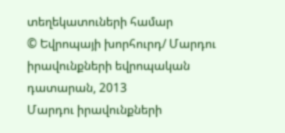տեղեկատուների համար
© Եվրոպայի խորհուրդ/ Մարդու իրավունքների եվրոպական դատարան, 2013
Մարդու իրավունքների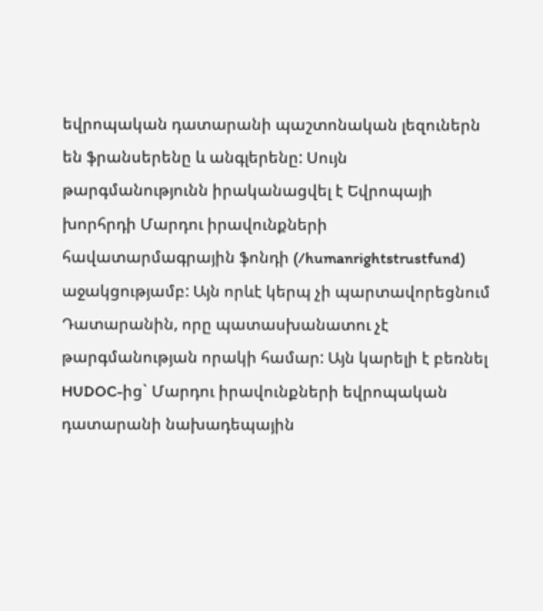եվրոպական դատարանի պաշտոնական լեզուներն են ֆրանսերենը և անգլերենը: Սույն թարգմանությունն իրականացվել է Եվրոպայի խորհրդի Մարդու իրավունքների հավատարմագրային ֆոնդի (/humanrightstrustfund) աջակցությամբ: Այն որևէ կերպ չի պարտավորեցնում Դատարանին, որը պատասխանատու չէ թարգմանության որակի համար: Այն կարելի է բեռնել HUDOC-ից` Մարդու իրավունքների եվրոպական դատարանի նախադեպային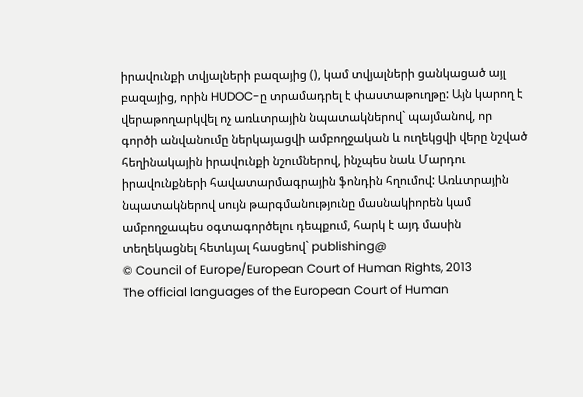իրավունքի տվյալների բազայից (), կամ տվյալների ցանկացած այլ բազայից, որին HUDOC-ը տրամադրել է փաստաթուղթը: Այն կարող է վերաթողարկվել ոչ առևտրային նպատակներով` պայմանով, որ գործի անվանումը ներկայացվի ամբողջական և ուղեկցվի վերը նշված հեղինակային իրավունքի նշումներով, ինչպես նաև Մարդու իրավունքների հավատարմագրային ֆոնդին հղումով: Առևտրային նպատակներով սույն թարգմանությունը մասնակիորեն կամ ամբողջապես օգտագործելու դեպքում, հարկ է այդ մասին տեղեկացնել հետևյալ հասցեով` publishing@
© Council of Europe/European Court of Human Rights, 2013
The official languages of the European Court of Human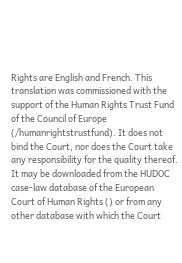Rights are English and French. This translation was commissioned with the support of the Human Rights Trust Fund of the Council of Europe (/humanrightstrustfund). It does not bind the Court, nor does the Court take any responsibility for the quality thereof. It may be downloaded from the HUDOC case-law database of the European Court of Human Rights () or from any other database with which the Court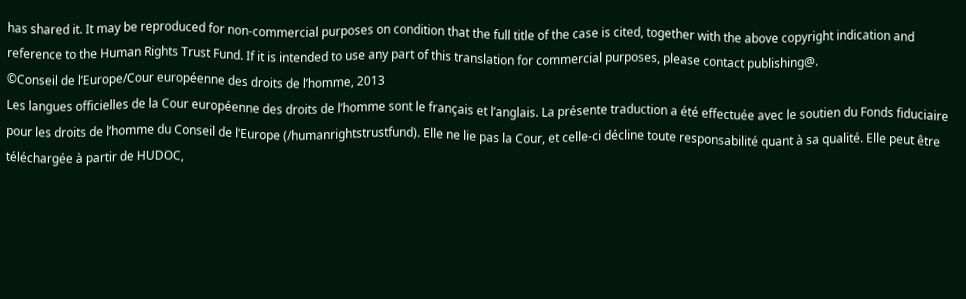has shared it. It may be reproduced for non-commercial purposes on condition that the full title of the case is cited, together with the above copyright indication and reference to the Human Rights Trust Fund. If it is intended to use any part of this translation for commercial purposes, please contact publishing@.
©Conseil de l’Europe/Cour européenne des droits de l’homme, 2013
Les langues officielles de la Cour européenne des droits de l’homme sont le français et l’anglais. La présente traduction a été effectuée avec le soutien du Fonds fiduciaire pour les droits de l’homme du Conseil de l’Europe (/humanrightstrustfund). Elle ne lie pas la Cour, et celle-ci décline toute responsabilité quant à sa qualité. Elle peut être téléchargée à partir de HUDOC,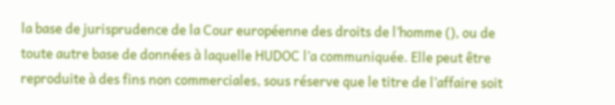la base de jurisprudence de la Cour européenne des droits de l’homme (), ou de toute autre base de données à laquelle HUDOC l’a communiquée. Elle peut être reproduite à des fins non commerciales, sous réserve que le titre de l’affaire soit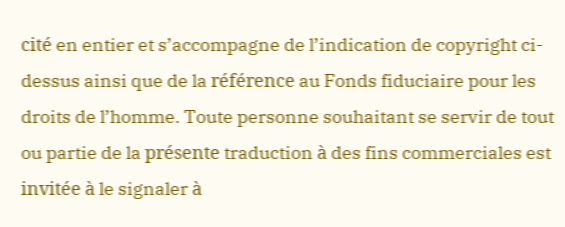cité en entier et s’accompagne de l’indication de copyright ci-dessus ainsi que de la référence au Fonds fiduciaire pour les droits de l’homme. Toute personne souhaitant se servir de tout ou partie de la présente traduction à des fins commerciales est invitée à le signaler à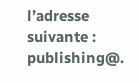l’adresse suivante : publishing@.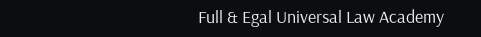Full & Egal Universal Law Academy